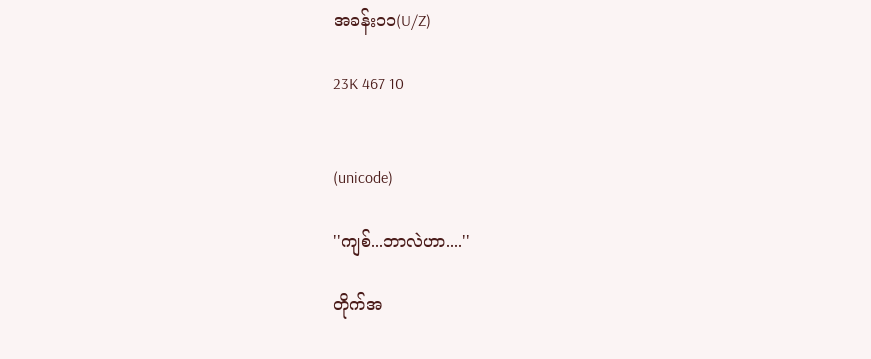အခန်း၁၁(U/Z)

23K 467 10


(unicode)

''ကျစ်...ဘာလဲဟာ....''

တိုက်အ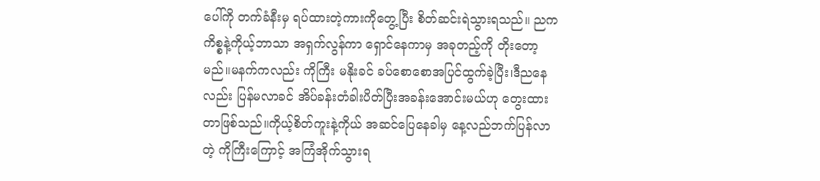ပေါ်ကို တက်ခံနီးမှ ရပ်ထားတဲ့ကားကိုတွေ့ပြီး စိတ်ဆင်းရဲသွားရသည်။ ညက ကိစ္စနဲ့ကိုယ့်ဘာသာ အရှက်လွန်ကာ ရှောင်နေကာမှ အခုတည့်ကို တိုးတော့မည်။မနက်ကလည်း ကိုကြီး မနိုးခင် ခပ်စောစောအပြင်ထွက်ခဲ့ပြီး၊ဒီညနေလည်း ပြန်မလာခင် အိပ်ခန်းတံခါးပိတ်ပြီးအခန်းအောင်းမယ်ဟု တွေးထားတာဖြစ်သည်။ကိုယ့်စိတ်ကူးနဲ့ကိုယ် အဆင်ပြေနေခါမှ နေ့လည်ဘက်ပြန်လာတဲ့ ကိုကြီးကြောင့် အကြံအိုက်သွားရ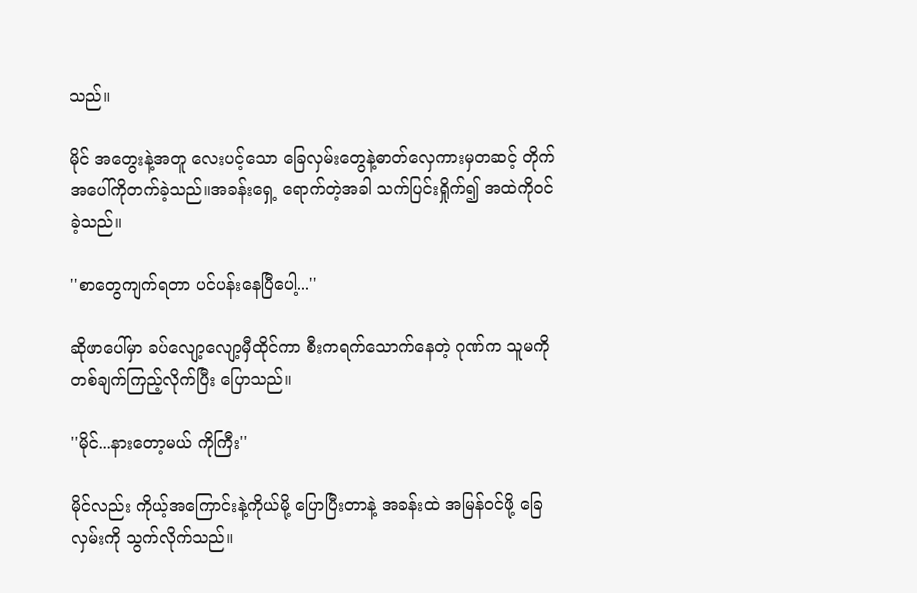သည်။

မိုင် အတွေးနဲ့အတူ လေးပင့်သော ခြေလှမ်းတွေနဲ့ဓာတ်လှေကားမှတဆင့် တိုက်အပေါ်ကိုတက်ခဲ့သည်။အခန်းရှေ့ ရောက်တဲ့အခါ သက်ပြင်းရှိုက်၍ အထဲကိုဝင်ခဲ့သည်။

''စာတွေကျက်ရတာ ပင်ပန်းနေပြီပေါ့...''

ဆိုဖာပေါ်မှာ ခပ်လျော့လျော့မှီထိုင်ကာ စီးကရက်သောက်နေတဲ့ ဂုဏ်က သူမကိုတစ်ချက်ကြည့်လိုက်ပြီး ပြောသည်။

''မိုင်...နားတော့မယ် ကိုကြီး''

မိုင်လည်း ကိုယ့်အကြောင်းနဲ့ကိုယ်မို့ ပြောပြီးတာနဲ့ အခန်းထဲ အမြန်ဝင်ဖို့ ခြေလှမ်းကို သွက်လိုက်သည်။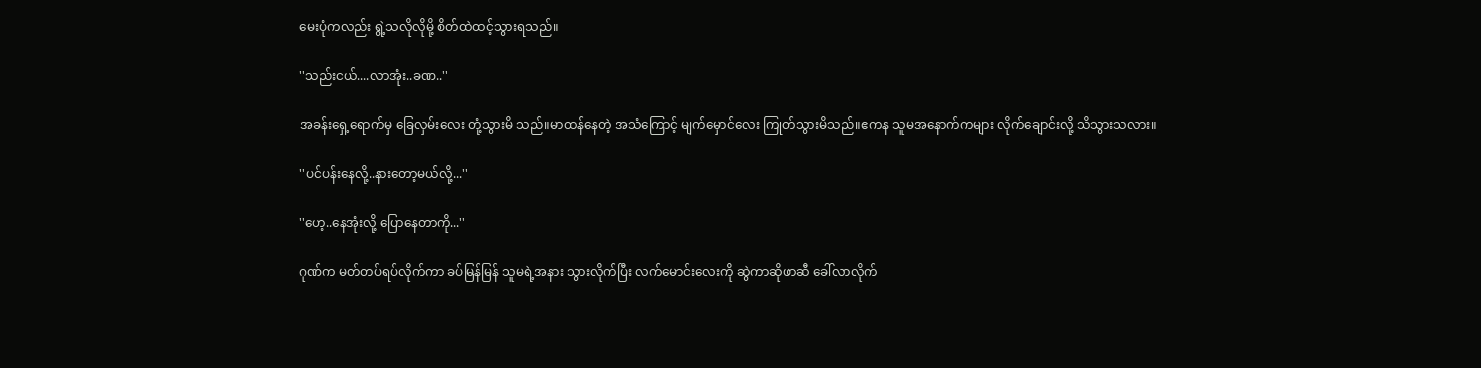မေးပုံကလည်း ရွဲ့သလိုလိုမို့ စိတ်ထဲထင့်သွားရသည်။

''သည်းငယ်....လာအုံး..ခဏ..''

အခန်းရှေ့ရောက်မှ ခြေလှမ်းလေး တုံ့သွားမိ သည်။မာထန်နေတဲ့ အသံကြောင့် မျက်မှောင်လေး ကြုတ်သွားမိသည်။ဧကန သူမအနောက်ကများ လိုက်ချောင်းလို့ သိသွားသလား။

''ပင်ပန်းနေလို့..နားတော့မယ်လို့...''

''ဟေ့..နေအုံးလို့ ပြောနေတာကို...''

ဂုဏ်က မတ်တပ်ရပ်လိုက်ကာ ခပ်မြန်မြန် သူမရဲ့အနား သွားလိုက်ပြီး လက်မောင်းလေးကို ဆွဲကာဆိုဖာဆီ ခေါ်လာလိုက်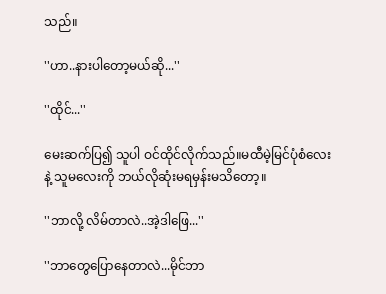သည်။

''ဟာ..နားပါတော့မယ်ဆို...''

''ထိုင်...''

မေးဆက်ပြ၍ သူပါ ဝင်ထိုင်လိုက်သည်။မထီမဲ့မြင်ပုံစံလေးနဲ့ သူမလေးကို ဘယ်လိုဆုံးမရမှန်းမသိတော့။

''ဘာလို့ လိမ်တာလဲ..အဲ့ဒါဖြေ...''

''ဘာတွေပြောနေတာလဲ...မိုင်ဘာ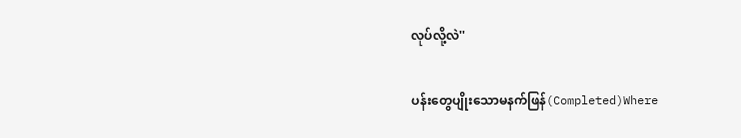လုပ်လို့လဲ''

ပန်းတွေပျိုးသောမနက်ဖြန်(Completed)Where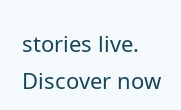stories live. Discover now